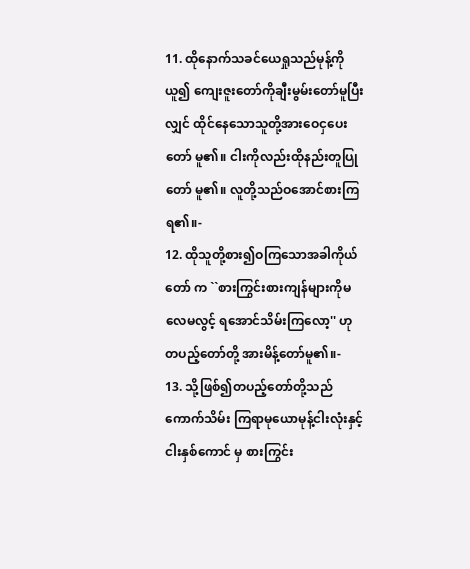11. ထိုနောက်သခင်ယေရှုသည်မုန့်ကိုယူ၍ ကျေးဇူးတော်ကိုချီးမွမ်းတော်မူပြီးလျှင် ထိုင်နေသောသူတို့အားဝေငှပေးတော် မူ၏။ ငါးကိုလည်းထိုနည်းတူပြုတော် မူ၏။ လူတို့သည်ဝအောင်စားကြရ၏။-
12. ထိုသူတို့စား၍ဝကြသောအခါကိုယ်တော် က ``စားကြွင်းစားကျန်များကိုမလေမလွင့် ရအောင်သိမ်းကြလော့'' ဟုတပည့်တော်တို့ အားမိန့်တော်မူ၏။-
13. သို့ဖြစ်၍တပည့်တော်တို့သည်ကောက်သိမ်း ကြရာမုယောမုန့်ငါးလုံးနှင့်ငါးနှစ်ကောင် မှ စားကြွင်း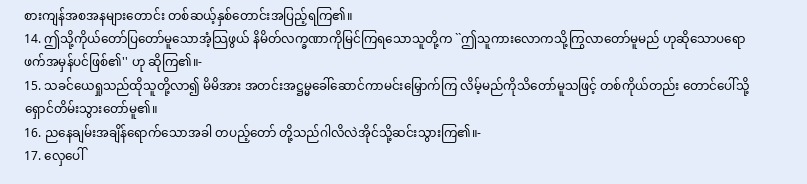စားကျန်အစအနများတောင်း တစ်ဆယ့်နှစ်တောင်းအပြည့်ရကြ၏။
14. ဤသို့ကိုယ်တော်ပြတော်မူသောအံ့သြဖွယ် နိမိတ်လက္ခဏာကိုမြင်ကြရသောသူတို့က ``ဤသူကားလောကသို့ကြွလာတော်မူမည် ဟုဆိုသောပရောဖက်အမှန်ပင်ဖြစ်၏'' ဟု ဆိုကြ၏။-
15. သခင်ယေရှုသည်ထိုသူတို့လာ၍ မိမိအား အတင်းအဋ္ဌမ္မခေါ်ဆောင်ကာမင်းမြှောက်ကြ လိမ့်မည်ကိုသိတော်မူသဖြင့် တစ်ကိုယ်တည်း တောင်ပေါ်သို့ရှောင်တိမ်းသွားတော်မူ၏။
16. ညနေချမ်းအချိန်ရောက်သောအခါ တပည့်တော် တို့သည်ဂါလိလဲအိုင်သို့ဆင်းသွားကြ၏။-
17. လှေပေါ်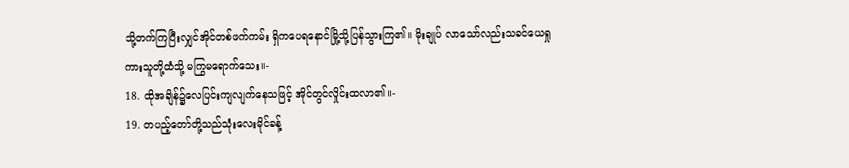သို့တက်ကြပြီးလျှင်အိုင်တစ်ဖက်ကမ်း ရှိကပေရနောင်မြို့သို့ပြန်သွားကြ၏။ မိုးချုပ် လာသော်လည်းသခင်ယေရှုကားသူတို့ထံသို့ မကြွမရောက်သေး။-
18. ထိုအချိန်၌လေပြင်းကျလျက်နေသဖြင့် အိုင်တွင်လှိုင်းထလာ၏။-
19. တပည့်တော်တို့သည်သုံးလေးမိုင်ခန့်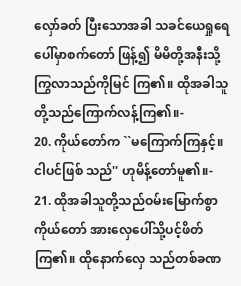လှော်ခတ် ပြီးသောအခါ သခင်ယေရှုရေပေါ်မှာစက်တော် ဖြန့်၍ မိမိတို့အနီးသို့ကြွလာသည်ကိုမြင် ကြ၏။ ထိုအခါသူတို့သည်ကြောက်လန့်ကြ၏။-
20. ကိုယ်တော်က ``မကြောက်ကြနှင့်။ ငါပင်ဖြစ် သည်'' ဟုမိန့်တော်မူ၏။-
21. ထိုအခါသူတို့သည်ဝမ်းမြောက်စွာကိုယ်တော် အားလှေပေါ်သို့ပင့်ဖိတ်ကြ၏။ ထိုနောက်လှေ သည်တစ်ခဏ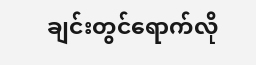ချင်းတွင်ရောက်လို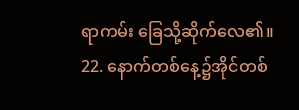ရာကမ်း ခြေသို့ဆိုက်လေ၏။
22. နောက်တစ်နေ့၌အိုင်တစ်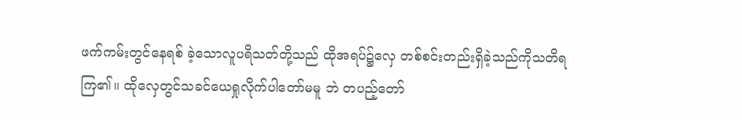ဖက်ကမ်းတွင်နေရစ် ခဲ့သောလူပရိသတ်တို့သည် ထိုအရပ်၌လှေ တစ်စင်းတည်းရှိခဲ့သည်ကိုသတိရကြ၏။ ထိုလှေတွင်သခင်ယေရှုလိုက်ပါတော်မမူ ဘဲ တပည့်တော်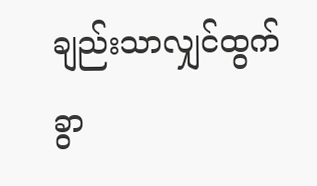ချည်းသာလျှင်ထွက်ခွာ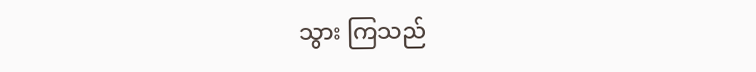သွား ကြသည်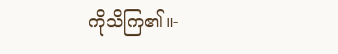ကိုသိကြ၏။-